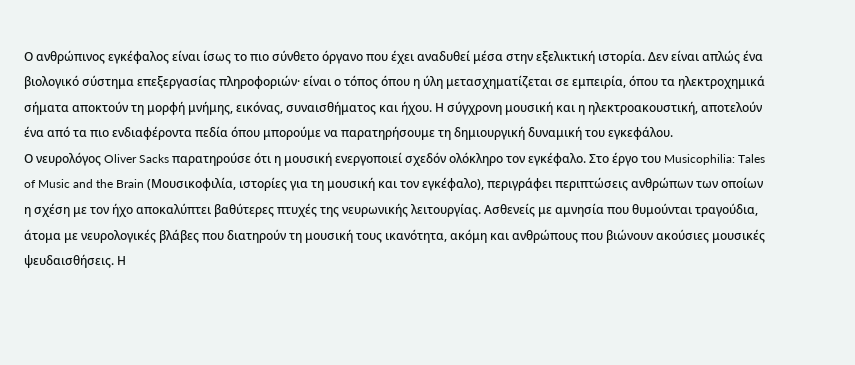Ο ανθρώπινος εγκέφαλος είναι ίσως το πιο σύνθετο όργανο που έχει αναδυθεί μέσα στην εξελικτική ιστορία. Δεν είναι απλώς ένα βιολογικό σύστημα επεξεργασίας πληροφοριών· είναι ο τόπος όπου η ύλη μετασχηματίζεται σε εμπειρία, όπου τα ηλεκτροχημικά σήματα αποκτούν τη μορφή μνήμης, εικόνας, συναισθήματος και ήχου. Η σύγχρονη μουσική και η ηλεκτροακουστική, αποτελούν ένα από τα πιο ενδιαφέροντα πεδία όπου μπορούμε να παρατηρήσουμε τη δημιουργική δυναμική του εγκεφάλου.
Ο νευρολόγος Oliver Sacks παρατηρούσε ότι η μουσική ενεργοποιεί σχεδόν ολόκληρο τον εγκέφαλο. Στο έργο του Musicophilia: Tales of Music and the Brain (Μουσικοφιλία, ιστορίες για τη μουσική και τον εγκέφαλο), περιγράφει περιπτώσεις ανθρώπων των οποίων η σχέση με τον ήχο αποκαλύπτει βαθύτερες πτυχές της νευρωνικής λειτουργίας. Ασθενείς με αμνησία που θυμούνται τραγούδια, άτομα με νευρολογικές βλάβες που διατηρούν τη μουσική τους ικανότητα, ακόμη και ανθρώπους που βιώνουν ακούσιες μουσικές ψευδαισθήσεις. Η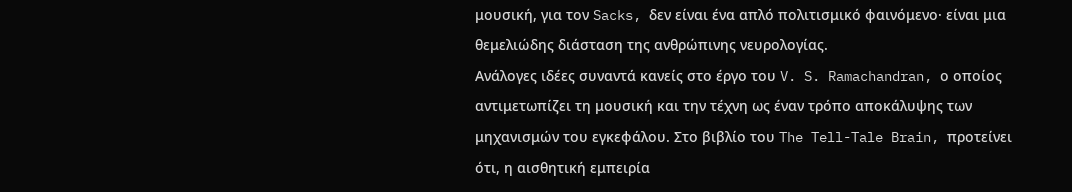μουσική, για τον Sacks, δεν είναι ένα απλό πολιτισμικό φαινόμενο· είναι μια θεμελιώδης διάσταση της ανθρώπινης νευρολογίας.
Ανάλογες ιδέες συναντά κανείς στο έργο του V. S. Ramachandran, ο οποίος αντιμετωπίζει τη μουσική και την τέχνη ως έναν τρόπο αποκάλυψης των μηχανισμών του εγκεφάλου. Στο βιβλίο του The Tell-Tale Brain, προτείνει ότι, η αισθητική εμπειρία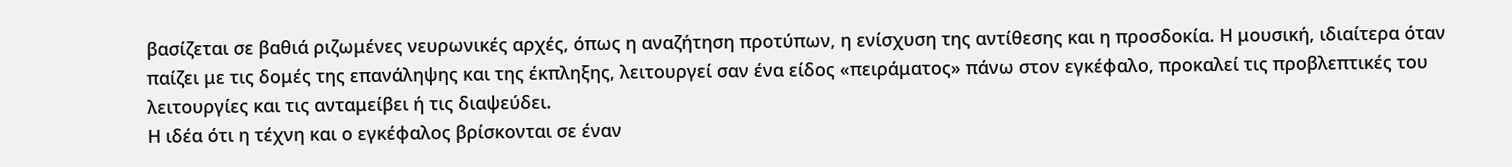βασίζεται σε βαθιά ριζωμένες νευρωνικές αρχές, όπως η αναζήτηση προτύπων, η ενίσχυση της αντίθεσης και η προσδοκία. Η μουσική, ιδιαίτερα όταν παίζει με τις δομές της επανάληψης και της έκπληξης, λειτουργεί σαν ένα είδος «πειράματος» πάνω στον εγκέφαλο, προκαλεί τις προβλεπτικές του λειτουργίες και τις ανταμείβει ή τις διαψεύδει.
Η ιδέα ότι η τέχνη και ο εγκέφαλος βρίσκονται σε έναν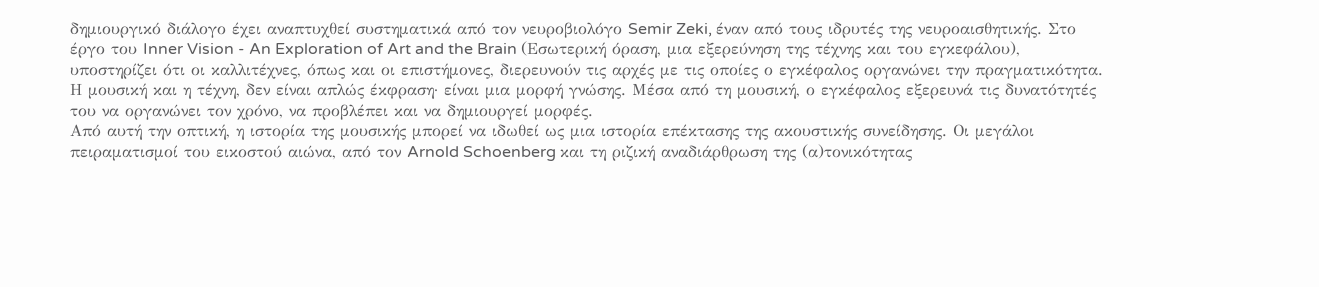δημιουργικό διάλογο έχει αναπτυχθεί συστηματικά από τον νευροβιολόγο Semir Zeki, έναν από τους ιδρυτές της νευροαισθητικής. Στο έργο του Inner Vision - An Exploration of Art and the Brain (Εσωτερική όραση, μια εξερεύνηση της τέχνης και του εγκεφάλου), υποστηρίζει ότι οι καλλιτέχνες, όπως και οι επιστήμονες, διερευνούν τις αρχές με τις οποίες ο εγκέφαλος οργανώνει την πραγματικότητα. Η μουσική και η τέχνη, δεν είναι απλώς έκφραση· είναι μια μορφή γνώσης. Μέσα από τη μουσική, ο εγκέφαλος εξερευνά τις δυνατότητές του να οργανώνει τον χρόνο, να προβλέπει και να δημιουργεί μορφές.
Από αυτή την οπτική, η ιστορία της μουσικής μπορεί να ιδωθεί ως μια ιστορία επέκτασης της ακουστικής συνείδησης. Οι μεγάλοι πειραματισμοί του εικοστού αιώνα, από τον Arnold Schoenberg και τη ριζική αναδιάρθρωση της (α)τονικότητας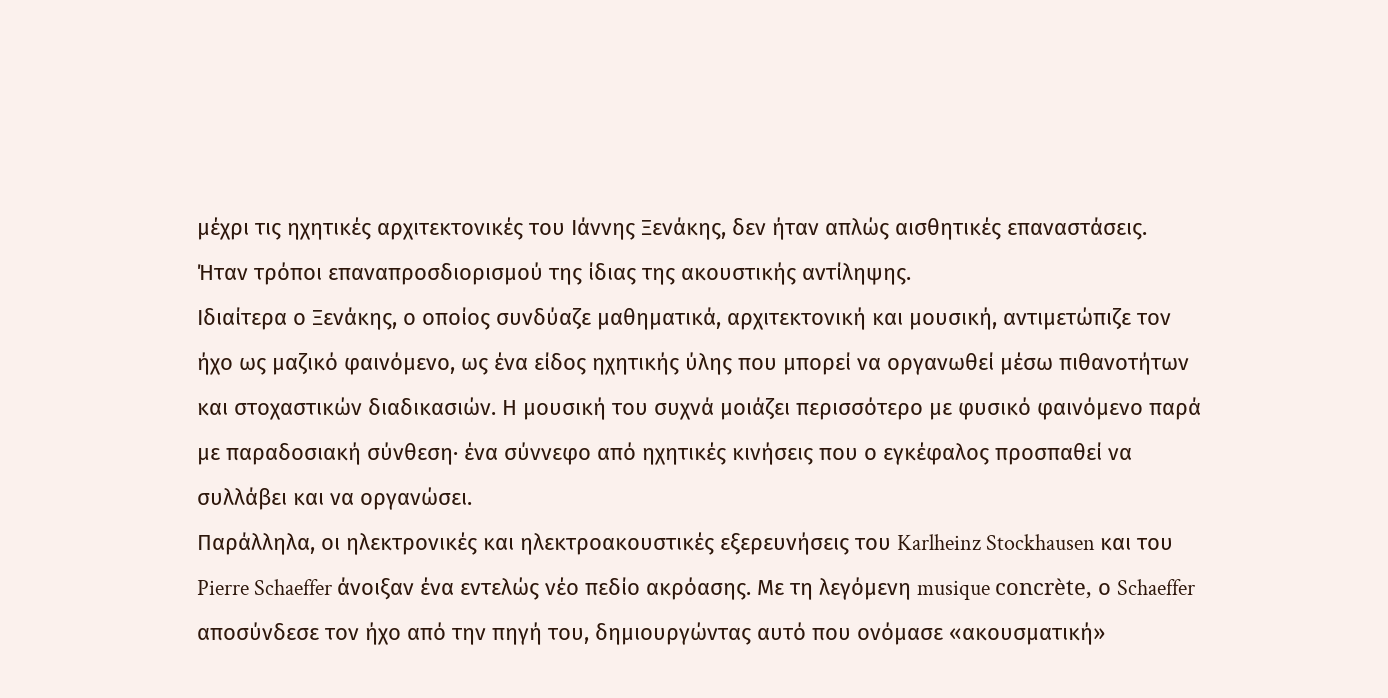μέχρι τις ηχητικές αρχιτεκτονικές του Ιάννης Ξενάκης, δεν ήταν απλώς αισθητικές επαναστάσεις. Ήταν τρόποι επαναπροσδιορισμού της ίδιας της ακουστικής αντίληψης.
Ιδιαίτερα ο Ξενάκης, ο οποίος συνδύαζε μαθηματικά, αρχιτεκτονική και μουσική, αντιμετώπιζε τον ήχο ως μαζικό φαινόμενο, ως ένα είδος ηχητικής ύλης που μπορεί να οργανωθεί μέσω πιθανοτήτων και στοχαστικών διαδικασιών. Η μουσική του συχνά μοιάζει περισσότερο με φυσικό φαινόμενο παρά με παραδοσιακή σύνθεση· ένα σύννεφο από ηχητικές κινήσεις που ο εγκέφαλος προσπαθεί να συλλάβει και να οργανώσει.
Παράλληλα, οι ηλεκτρονικές και ηλεκτροακουστικές εξερευνήσεις του Karlheinz Stockhausen και του Pierre Schaeffer άνοιξαν ένα εντελώς νέο πεδίο ακρόασης. Με τη λεγόμενη musique concrète, ο Schaeffer αποσύνδεσε τον ήχο από την πηγή του, δημιουργώντας αυτό που ονόμασε «ακουσματική»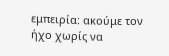εμπειρία: ακούμε τον ήχο χωρίς να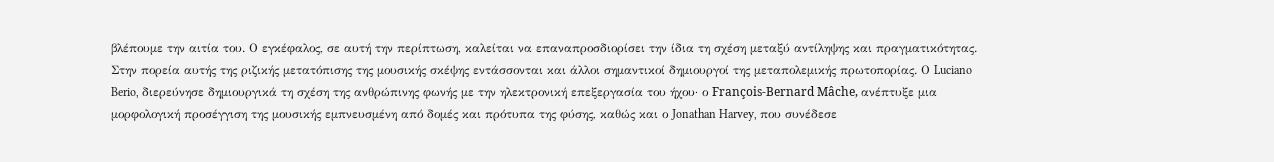βλέπουμε την αιτία του. Ο εγκέφαλος, σε αυτή την περίπτωση, καλείται να επαναπροσδιορίσει την ίδια τη σχέση μεταξύ αντίληψης και πραγματικότητας.
Στην πορεία αυτής της ριζικής μετατόπισης της μουσικής σκέψης εντάσσονται και άλλοι σημαντικοί δημιουργοί της μεταπολεμικής πρωτοπορίας. Ο Luciano Berio, διερεύνησε δημιουργικά τη σχέση της ανθρώπινης φωνής με την ηλεκτρονική επεξεργασία του ήχου· ο François-Bernard Mâche, ανέπτυξε μια μορφολογική προσέγγιση της μουσικής εμπνευσμένη από δομές και πρότυπα της φύσης, καθώς και ο Jonathan Harvey, που συνέδεσε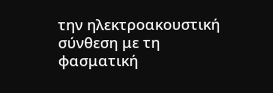την ηλεκτροακουστική σύνθεση με τη φασματική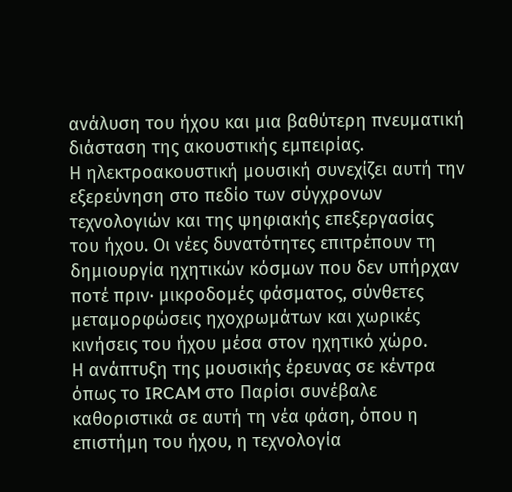ανάλυση του ήχου και μια βαθύτερη πνευματική διάσταση της ακουστικής εμπειρίας.
Η ηλεκτροακουστική μουσική συνεχίζει αυτή την εξερεύνηση στο πεδίο των σύγχρονων τεχνολογιών και της ψηφιακής επεξεργασίας του ήχου. Οι νέες δυνατότητες επιτρέπουν τη δημιουργία ηχητικών κόσμων που δεν υπήρχαν ποτέ πριν· μικροδομές φάσματος, σύνθετες μεταμορφώσεις ηχοχρωμάτων και χωρικές κινήσεις του ήχου μέσα στον ηχητικό χώρο.
Η ανάπτυξη της μουσικής έρευνας σε κέντρα όπως το IRCAM στο Παρίσι συνέβαλε καθοριστικά σε αυτή τη νέα φάση, όπου η επιστήμη του ήχου, η τεχνολογία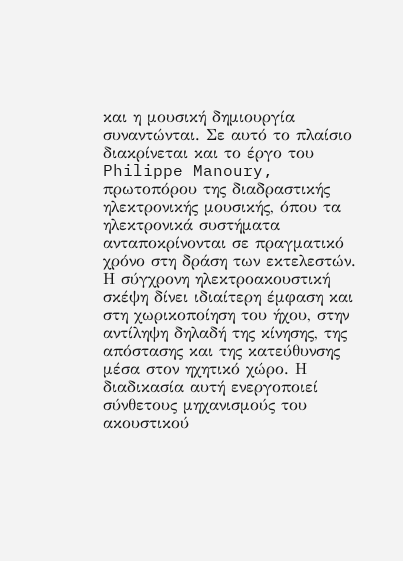και η μουσική δημιουργία συναντώνται. Σε αυτό το πλαίσιο διακρίνεται και το έργο του Philippe Manoury, πρωτοπόρου της διαδραστικής ηλεκτρονικής μουσικής, όπου τα ηλεκτρονικά συστήματα ανταποκρίνονται σε πραγματικό χρόνο στη δράση των εκτελεστών.
Η σύγχρονη ηλεκτροακουστική σκέψη δίνει ιδιαίτερη έμφαση και στη χωρικοποίηση του ήχου, στην αντίληψη δηλαδή της κίνησης, της απόστασης και της κατεύθυνσης μέσα στον ηχητικό χώρο. Η διαδικασία αυτή ενεργοποιεί σύνθετους μηχανισμούς του ακουστικού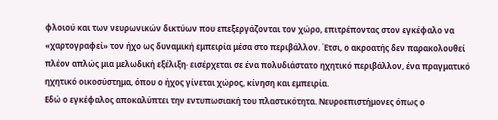φλοιού και των νευρωνικών δικτύων που επεξεργάζονται τον χώρο, επιτρέποντας στον εγκέφαλο να «χαρτογραφεί» τον ήχο ως δυναμική εμπειρία μέσα στο περιβάλλον. Έτσι, ο ακροατής δεν παρακολουθεί πλέον απλώς μια μελωδική εξέλιξη· εισέρχεται σε ένα πολυδιάστατο ηχητικό περιβάλλον, ένα πραγματικό ηχητικό οικοσύστημα, όπου ο ήχος γίνεται χώρος, κίνηση και εμπειρία.
Εδώ ο εγκέφαλος αποκαλύπτει την εντυπωσιακή του πλαστικότητα. Νευροεπιστήμονες όπως ο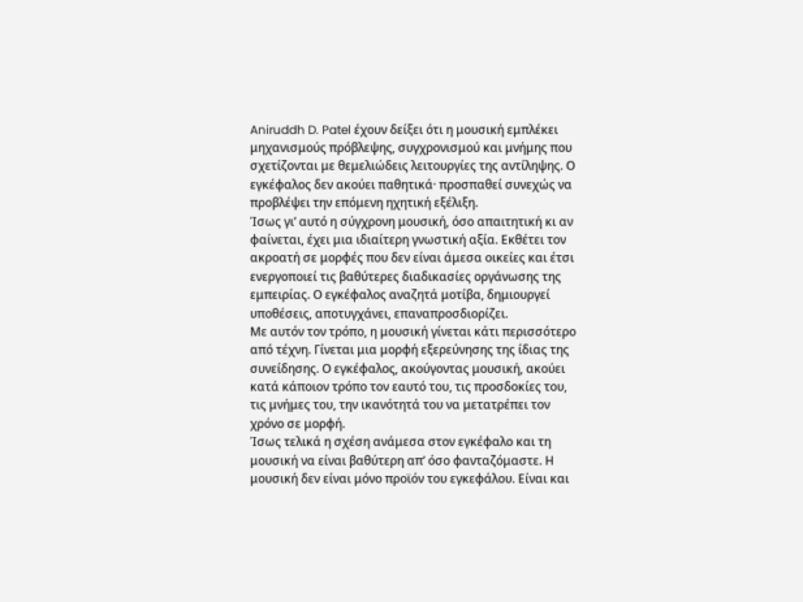Aniruddh D. Patel έχουν δείξει ότι η μουσική εμπλέκει μηχανισμούς πρόβλεψης, συγχρονισμού και μνήμης που σχετίζονται με θεμελιώδεις λειτουργίες της αντίληψης. Ο εγκέφαλος δεν ακούει παθητικά· προσπαθεί συνεχώς να προβλέψει την επόμενη ηχητική εξέλιξη.
Ίσως γι’ αυτό η σύγχρονη μουσική, όσο απαιτητική κι αν φαίνεται, έχει μια ιδιαίτερη γνωστική αξία. Εκθέτει τον ακροατή σε μορφές που δεν είναι άμεσα οικείες και έτσι ενεργοποιεί τις βαθύτερες διαδικασίες οργάνωσης της εμπειρίας. Ο εγκέφαλος αναζητά μοτίβα, δημιουργεί υποθέσεις, αποτυγχάνει, επαναπροσδιορίζει.
Με αυτόν τον τρόπο, η μουσική γίνεται κάτι περισσότερο από τέχνη. Γίνεται μια μορφή εξερεύνησης της ίδιας της συνείδησης. Ο εγκέφαλος, ακούγοντας μουσική, ακούει κατά κάποιον τρόπο τον εαυτό του, τις προσδοκίες του, τις μνήμες του, την ικανότητά του να μετατρέπει τον χρόνο σε μορφή.
Ίσως τελικά η σχέση ανάμεσα στον εγκέφαλο και τη μουσική να είναι βαθύτερη απ’ όσο φανταζόμαστε. Η μουσική δεν είναι μόνο προϊόν του εγκεφάλου. Είναι και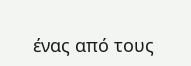ένας από τους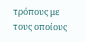τρόπους με τους οποίους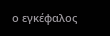ο εγκέφαλος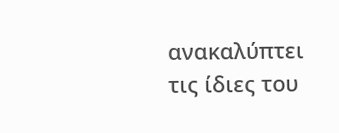ανακαλύπτει τις ίδιες του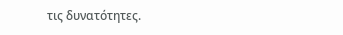τις δυνατότητες.